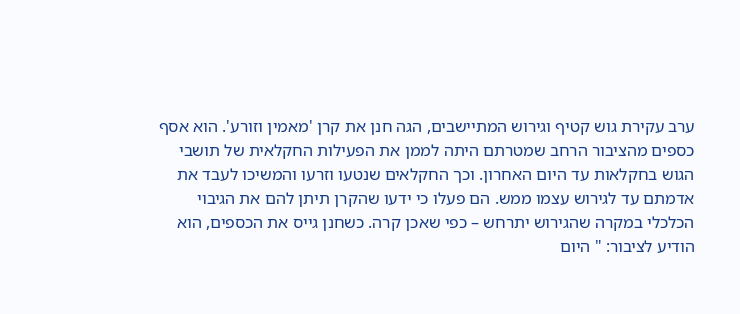ערב עקירת גוש קטיף וגירוש המתיישבים, הגה חנן את קרן 'מאמין וזורע'. הוא אסף כספים מהציבור הרחב שמטרתם היתה לממן את הפעילות החקלאית של תושבי הגוש בחקלאות עד היום האחרון. וכך החקלאים שנטעו וזרעו והמשיכו לעבד את אדמתם עד לגירוש עצמו ממש. הם פעלו כי ידעו שהקרן תיתן להם את הגיבוי הכלכלי במקרה שהגירוש יתרחש – כפי שאכן קרה. כשחנן גייס את הכספים, הוא הודיע לציבור: " היום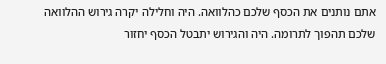אתם נותנים את הכסף שלכם כהלוואה. היה וחלילה יקרה גירוש ההלוואה שלכם תהפוך לתרומה. היה והגירוש יתבטל הכסף יחזור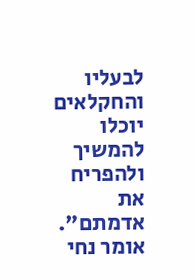לבעליו והחקלאים יוכלו להמשיך ולהפריח את אדמתם".
אומר נחי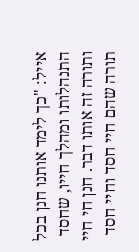אייל: "כך לימד אותנו חנן בכל התנהלותו ומהלך חייו, שחסד ותורה זה אותו דבר. חנן חי חיי תורה שהם חיי חסד וחיי חסד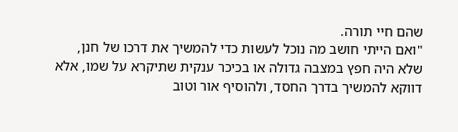שהם חיי תורה.
"ואם הייתי חושב מה נוכל לעשות כדי להמשיך את דרכו של חנן,
שלא היה חפץ במצבה גדולה או בכיכר ענקית שתיקרא על שמו, אלא דווקא להמשיך בדרך החסד, ולהוסיף אור וטוב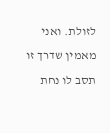לזולת. ואני מאמין שדרך זו תסב לו נחת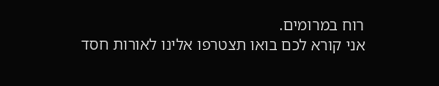רוח במרומים.
אני קורא לכם בואו תצטרפו אלינו לאורות חסד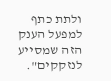ולתת כתף למפעל הענק הזה שמסייע לנזקקים".